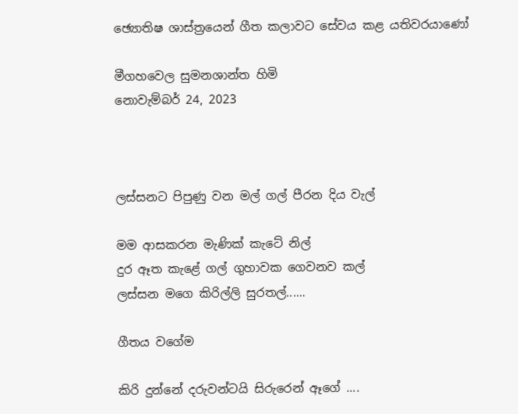ඡ්‍යොතිෂ ශාස්ත්‍රයෙන් ගීත කලාවට සේවය කළ යතිවරයාණෝ

මීගහවෙල සුමනශාන්ත හිමි
නොවැම්බර් 24, 2023



ලස්සනට පිපුණු වන මල් ගල් පීරන දිය වැල්

මම ආසකරන මැණික් කැටේ නිල්
දුර ඈත කැළේ ගල් ගුහාවක ගෙවනව කල්
ලස්සන මගෙ කිරිල්ලි සුරතල්......

ගීතය වගේම

කිරි දුන්නේ දරුවන්ටයි සිරුරෙන් ඈගේ ....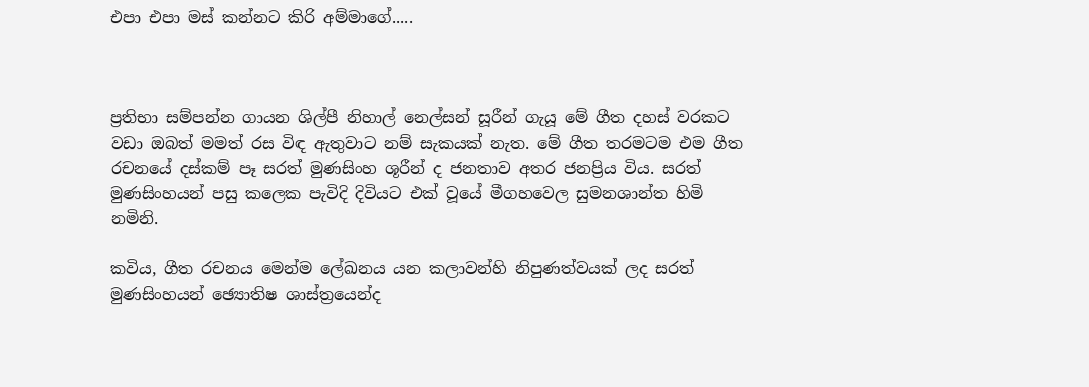එපා එපා මස් කන්නට කිරි අම්මාගේ.....



ප්‍රතිභා සම්පන්න ගායන ශිල්පී නිහාල් නෙල්සන් සූරීන් ගැයූ මේ ගීත දහස් වරකට වඩා ඔබත් මමත් රස විඳ ඇතුවාට නම් සැකයක් නැත. මේ ගීත තරමටම එම ගීත රචනයේ දස්කම් පෑ සරත් මුණසිංහ ශූරීන් ද ජනතාව අතර ජනප්‍රිය විය. සරත් මුණසිංහයන් පසු කලෙක පැවිදි දිවියට එක් වූයේ මීගහවෙල සුමනශාන්ත හිමි නමිනි.

කවිය, ගීත රචනය මෙන්ම ලේඛනය යන කලාවන්හි නිපුණත්වයක් ලද සරත් මුණසිංහයන් ඡ්‍යොතිෂ ශාස්ත්‍රයෙන්ද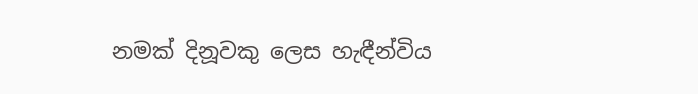නමක් දිනූවකු ලෙස හැඳීන්විය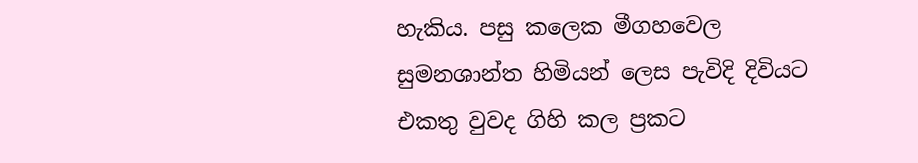හැකිය. පසු කලෙක මීගහවෙල සුමනශාන්ත හිමියන් ලෙස පැවිදි දිවියට එකතු වුවද ගිහි කල ප්‍රකට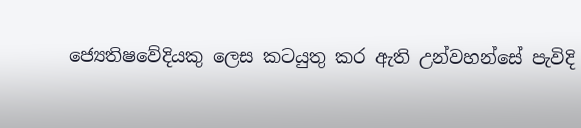ජ්‍යෙතිෂවේදියකු ලෙස කටයුතු කර ඇති උන්වහන්සේ පැවිදි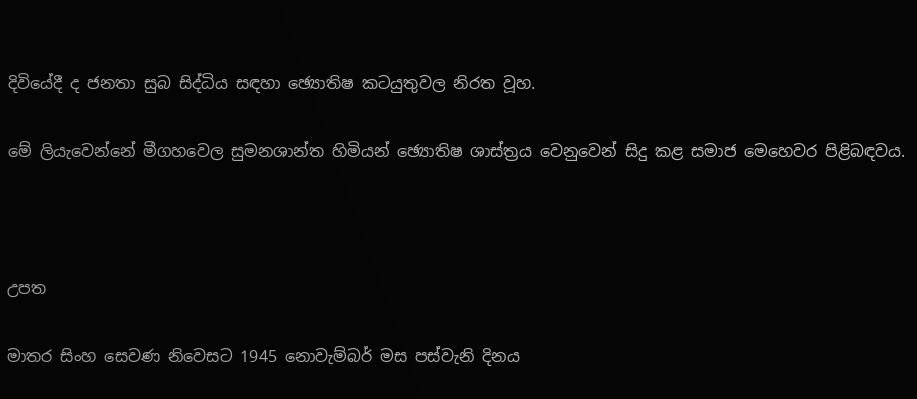දිවියේදී ද ජනතා සුබ සිද්ධිය සඳහා ඡ්‍යොතිෂ කටයුතුවල නිරත වූහ.

මේ ලියැවෙන්නේ මීගහවෙල සුමනශාන්ත හිමියන් ඡ්‍යොතිෂ ශාස්ත්‍රය වෙනුවෙන් සිදු කළ සමාජ මෙහෙවර පිළිබඳවය.



උපත

මාතර සිංහ සෙවණ නිවෙසට 1945 නොවැම්බර් මස පස්වැනි දිනය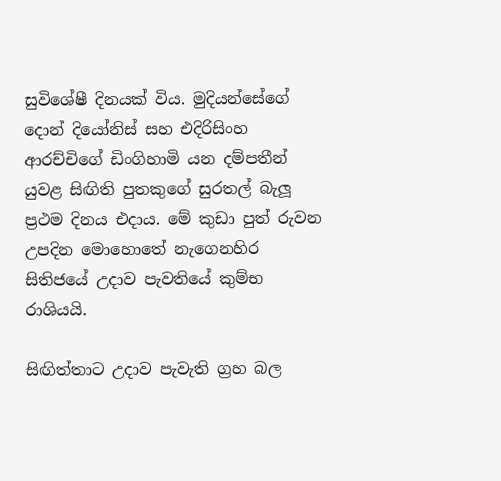සුවිශේෂී දිනයක් විය. මුදියන්සේගේ දොන් දියෝනිස් සහ එදිරිසිංහ ආරච්චිගේ ඩිංගිහාමි යන දම්පතීන් යුවළ සිඟිති පුතකුගේ සුරතල් බැලූ ප්‍රථම දිනය එදාය. මේ කුඩා පුත් රුවන උපදින මොහොතේ නැගෙනහිර සිතිජයේ උදාව පැවතියේ කුම්භ රාශියයි.

සිඟිත්තාට උදාව පැවැති ග්‍රහ බල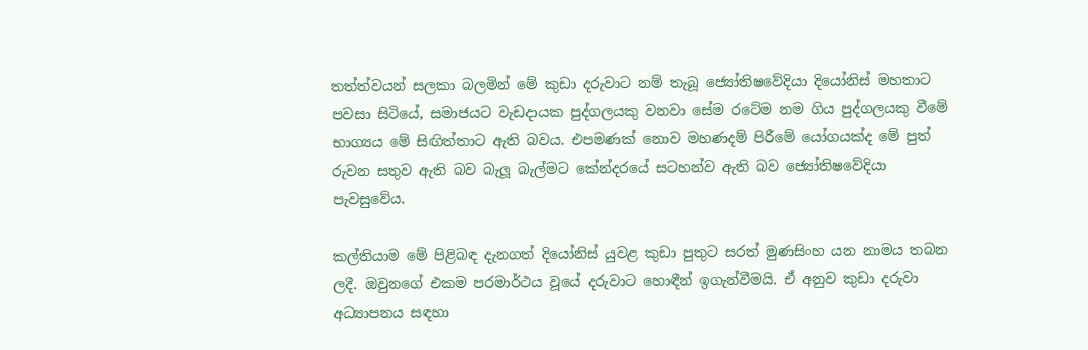තත්ත්වයන් සලකා බලමින් මේ කුඩා දරුවාට නම් තැබූ ජ්‍යෝතිෂවේදියා දියෝනිස් මහතාට පවසා සිටියේ, සමාජයට වැඩදායක පුද්ගලයකු වනවා සේම රටේම නම ගිය පුද්ගලයකු වීමේ භාග්‍යය මේ සිඟිත්තාට ඇති බවය. එපමණක් නොව මහණදම් පිරීමේ යෝගයක්ද මේ පුත් රුවන සතුව ඇති බව බැලූ බැල්මට කේන්දරයේ සටහන්ව ඇති බව ජ්‍යෝතිෂවේදියා පැවසුවේය.

කල්තියාම මේ පිළිබඳ දැනගත් දියෝනිස් යුවළ කුඩා පුතුට සරත් මුණසිංහ යන නාමය තබන ලදී. ඔවුනගේ එකම පරමාර්ථය වූයේ දරුවාට හොඳීන් ඉගැන්වීමයි. ඒ අනුව කුඩා දරුවා අධ්‍යාපනය සඳහා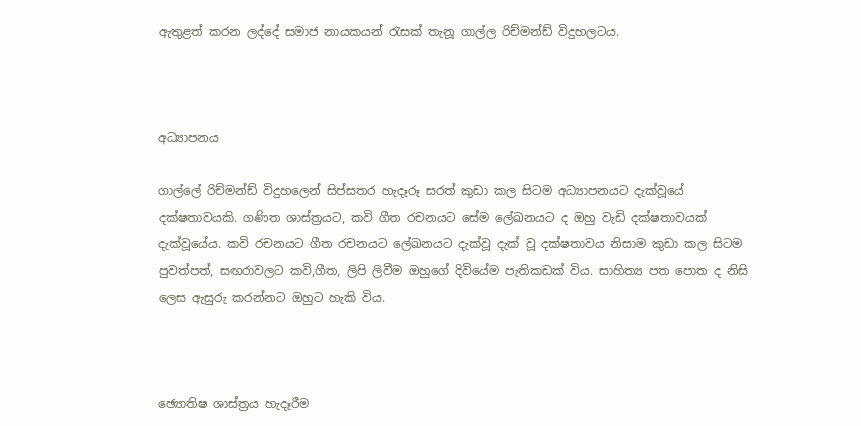ඇතුළත් කරන ලද්දේ සමාජ නායකයන් රැසක් තැනූ ගාල්ල රිච්මන්ඩ් විදුහලටය.



අධ්‍යාපනය

ගාල්ලේ රිච්මන්ඩ් විදුහලෙන් සිප්සතර හැදෑරූ සරත් කුඩා කල සිටම අධ්‍යාපනයට දැක්වූයේ දක්ෂතාවයකි. ගණිත ශාස්ත්‍රයට, කවි ගීත රචනයට සේම ලේඛනයට ද ඔහු වැඩි දක්ෂතාවයක් දැක්වූයේය. කවි රචනයට ගීත රචනයට ලේඛනයට දැක්වූ දැක් වූ දක්ෂතාවය නිසාම කුඩා කල සිටම පුවත්පත්, සඟරාවලට කවි,ගීත, ලිපි ලිවීම ඔහුගේ දිවියේම පැතිකඩක් විය. සාහිත්‍ය පත පොත ද නිසි ලෙස ඇසුරු කරන්නට ඔහුට හැකි විය.



ඡ්‍යොතිෂ ශාස්ත්‍රය හැදෑරීම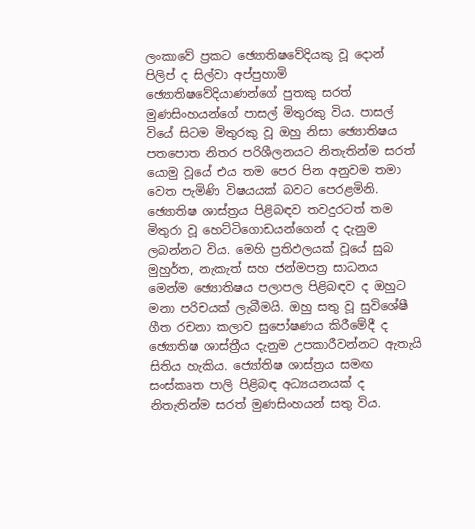ලංකාවේ ප්‍රකට ඡ්‍යොතිෂවේදියකු වූ දොන් පිලිප් ද සිල්වා අප්පුහාමි ඡ්‍යොතිෂවේදියාණන්ගේ පුතකු සරත් මුණසිංහයන්ගේ පාසල් මිතුරකු විය. පාසල් වියේ සිටම මිතුරකු වූ ඔහු නිසා ඡ්‍යොතිෂය පතපොත නිතර පරිශීලනයට නිතැතින්ම සරත් යොමු වූයේ එය තම පෙර පින අනුවම තමා වෙත පැමිණි විෂයයක් බවට පෙරළමිනි. ඡ්‍යොතිෂ ශාස්ත්‍රය පිළිබඳව තවදුරටත් තම මිතුරා වූ හෙට්ටිගොඩයන්ගෙන් ද දැනුම ලබන්නට විය. මෙහි ප්‍රතිඵලයක් වූයේ සුබ මුහුර්ත, නැකැත් සහ ජන්මපත්‍ර සාධනය මෙන්ම ඡ්‍යොතිෂය පලාපල පිළිබඳව ද ඔහුට මනා පරිචයක් ලැබීමයි. ඔහු සතු වූ සුවිශේෂී ගීත රචනා කලාව සුපෝෂණය කිරීමේදී ද ඡ්‍යොතිෂ ශාස්ත්‍රීය දැනුම උපකාරීවන්නට ඇතැයි සිතිය හැකිය. ජ්‍යෝතිෂ ශාස්ත්‍රය සමඟ සංස්කෘත පාලි පිළිබඳ අධ්‍යයනයක් ද නිතැතින්ම සරත් මුණසිංහයන් සතු විය.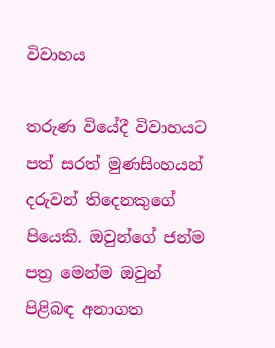විවාහය

තරුණ වියේදී විවාහයට පත් සරත් මුණසිංහයන් දරුවන් තිදෙනකුගේ පියෙකි. ඔවුන්ගේ ජන්ම පත්‍ර මෙන්ම ඔවුන් පිළිබඳ අනාගත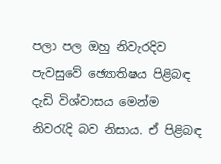පලා පල ඔහු නිවැරදිව පැවසුවේ ඡ්‍යොතිෂය පිළිබඳ දැඩි විශ්වාසය මෙන්ම නිවරැදි බව නිසාය. ඒ පිළිබඳ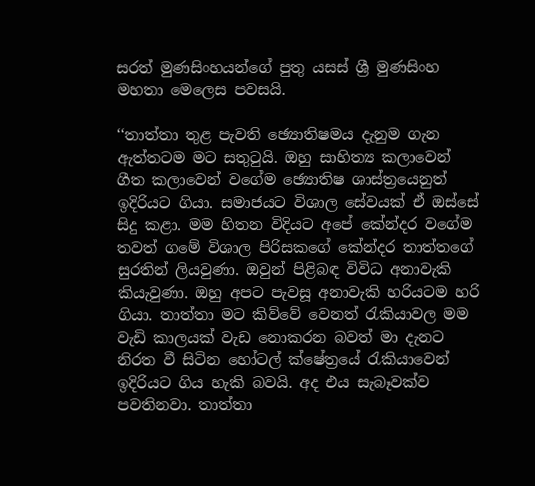සරත් මුණසිංහයන්ගේ පුතු යසස් ශ්‍රී මුණසිංහ මහතා මෙලෙස පවසයි.

‘‘තාත්තා තුළ පැවති ඡ්‍යොතිෂමය දැනුම ගැන ඇත්තටම මට සතුටුයි. ඔහු සාහිත්‍ය කලාවෙන් ගීත කලාවෙන් වගේම ඡ්‍යොතිෂ ශාස්ත්‍රයෙනුත් ඉදිරියට ගියා. සමාජයට විශාල සේවයක් ඒ ඔස්සේ සිදු කළා. මම හිතන විදියට අපේ කේන්දර වගේම තවත් ගමේ විශාල පිරිසකගේ කේන්දර තාත්තගේ සුරතින් ලියවුණා. ඔවුන් පිළිබඳ විවිධ අනාවැකි කියැවුණා. ඔහු අපට පැවසූ අනාවැකි හරියටම හරි ගියා. තාත්තා මට කිව්වේ වෙනත් රැකියාවල මම වැඩි කාලයක් වැඩ නොකරන බවත් මා දැනට නිරත වී සිටින හෝටල් ක්ෂේත්‍රයේ රැකියාවෙන් ඉදිරියට ගිය හැකි බවයි. අද එය සැබෑවක්ව පවතිනවා. තාත්තා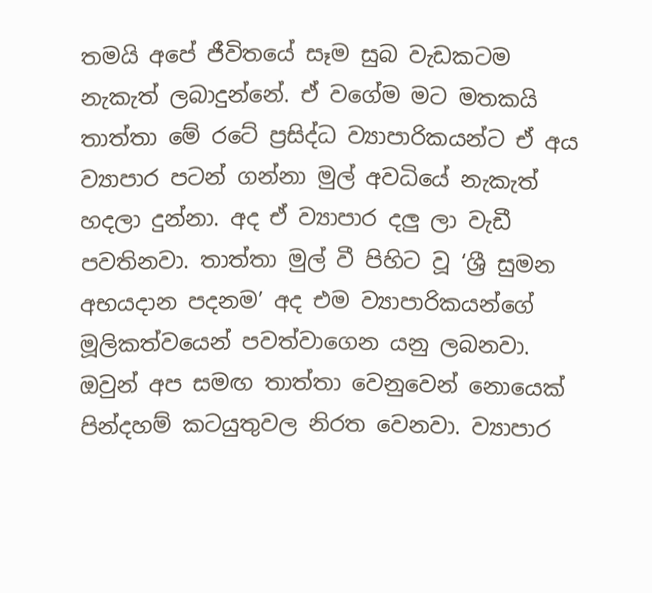තමයි අපේ ජීවිතයේ සෑම සුබ වැඩකටම නැකැත් ලබාදුන්නේ. ඒ වගේම මට මතකයි තාත්තා මේ රටේ ප්‍රසිද්ධ ව්‍යාපාරිකයන්ට ඒ අය ව්‍යාපාර පටන් ගන්නා මුල් අවධියේ නැකැත් හදලා දුන්නා. අද ඒ ව්‍යාපාර දලු ලා වැඩී පවතිනවා. තාත්තා මුල් වී පිහිට වූ ‘ශ්‍රී සුමන අභයදාන පදනම’ අද එම ව්‍යාපාරිකයන්ගේ මූලිකත්වයෙන් පවත්වාගෙන යනු ලබනවා. ඔවුන් අප සමඟ තාත්තා වෙනුවෙන් නොයෙක් පින්දහම් කටයුතුවල නිරත වෙනවා. ව්‍යාපාර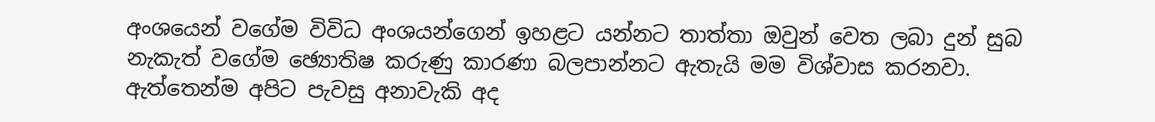අංශයෙන් වගේම විවිධ අංශයන්ගෙන් ඉහළට යන්නට තාත්තා ඔවුන් වෙත ලබා දුන් සුබ නැකැත් වගේම ඡ්‍යොතිෂ කරුණු කාරණා බලපාන්නට ඇතැයි මම විශ්වාස කරනවා. ඇත්තෙන්ම අපිට පැවසු අනාවැකි අද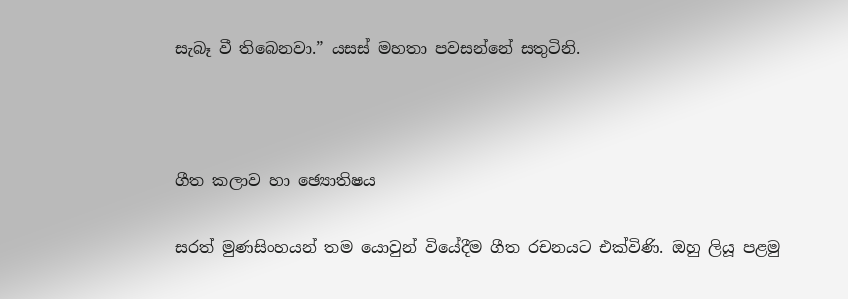සැබෑ වී තිබෙනවා.” යසස් මහතා පවසන්නේ සතුටිනි.



ගීත කලාව හා ඡ්‍යොතිෂය

සරත් මුණසිංහයන් තම යොවුන් වියේදීම ගීත රචනයට එක්විණි. ඔහු ලියූ පළමු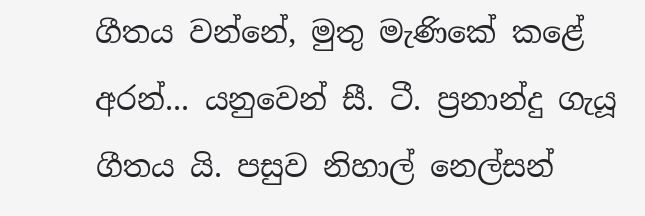ගීතය වන්නේ, මුතු මැණිකේ කළේ අරන්... යනුවෙන් සී. ටී. ප්‍රනාන්දු ගැයූ ගීතය යි. පසුව නිහාල් නෙල්සන්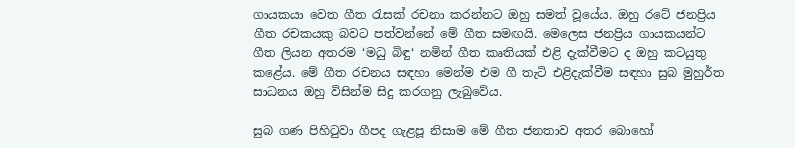ගායකයා වෙත ගීත රැසක් රචනා කරන්නට ඔහු සමත් වූයේය. ඔහු රටේ ජනප්‍රිය ගීත රචකයකු බවට පත්වන්නේ මේ ගීත සමඟයි. මෙලෙස ජනප්‍රිය ගායකයන්ට ගීත ලියන අතරම ‘මධු බිඳු‘ නමින් ගීත කෘතියක් එළි දැක්වීමට ද ඔහු කටයුතු කළේය. මේ ගීත රචනය සඳහා මෙන්ම එම ගී තැටි එළිදැක්වීම සඳහා සුබ මුහුර්ත සාධනය ඔහු විසින්ම සිදු කරගනු ලැබුවේය.

සුබ ගණ පිහිටුවා ගීපද ගැළපූ නිසාම මේ ගීත ජනතාව අතර බොහෝ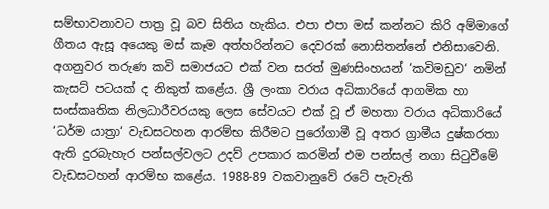සම්භාවනාවට පාත්‍ර වූ බව සිතිය හැකිය. එපා එපා මස් කන්නට කිරි අම්මාගේ ගීතය ඇසූ අයෙකු මස් කෑම අත්හරින්නට දෙවරක් නොසිතන්නේ එනිසාවෙනි. අගනුවර තරුණ කවි සමාජයට එක් වන සරත් මුණසිංහයන් ‘කවිමඩුව‘ නමින් කැසට් පටයක් ද නිකුත් කළේය. ශ්‍රී ලංකා වරාය අධිකාරියේ ආගමික හා සංස්කෘතික නිලධාරීවරයකු ලෙස සේවයට එක් වූ ඒ මහතා වරාය අධිකාරියේ ‘ධර්ම යාත්‍රා‘ වැඩසටහන ආරම්භ කිරීමට පුරෝගාමී වූ අතර ග්‍රාමීය දුෂ්කරතා ඇති දුරබැහැර පන්සල්වලට උදව් උපකාර කරමින් එම පන්සල් නගා සිටුවීමේ වැඩසටහන් ආරම්භ කළේය. 1988-89 වකවානුවේ රටේ පැවැති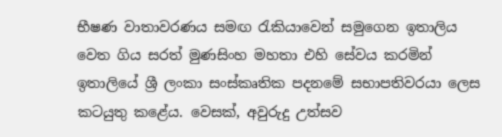භීෂණ වාතාවරණය සමඟ රැකියාවෙන් සමුගෙන ඉතාලිය වෙත ගිය සරත් මුණසිංහ මහතා එහි සේවය කරමින් ඉතාලියේ ශ්‍රී ලංකා සංස්කෘතික පදනමේ සභාපතිවරයා ලෙස කටයුතු කළේය. වෙසක්, අවුරුදු උත්සව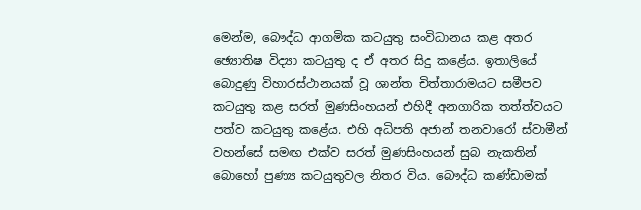මෙන්ම, බෞද්ධ ආගමික කටයුතු සංවිධානය කළ අතර ඡ්‍යොතිෂ විද්‍යා කටයුතු ද ඒ අතර සිදු කළේය. ඉතාලියේ බොදුණු විහාරස්ථානයක් වූ ශාන්ත චිත්තාරාමයට සමීපව කටයුතු කළ සරත් මුණසිංහයන් එහිදී අනගාරික තත්ත්වයට පත්ව කටයුතු කළේය. එහි අධිපති අජාන් තනවාරෝ ස්වාමීන් වහන්සේ සමඟ එක්ව සරත් මුණසිංහයන් සුබ නැකතින් බොහෝ පුණ්‍ය කටයුතුවල නිතර විය. බෞද්ධ කණ්ඩාමක්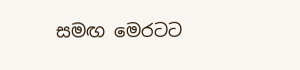සමඟ මෙරටට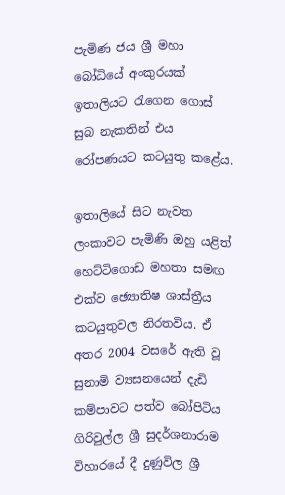පැමිණ ජය ශ්‍රී මහා බෝධියේ අංකුරයක් ඉතාලියට රැගෙන ගොස් සුබ නැකතින් එය රෝපණයට කටයුතු කළේය.

ඉතාලියේ සිට නැවත ලංකාවට පැමිණි ඔහු යළිත් හෙට්ටිගොඩ මහතා සමඟ එක්ව ඡ්‍යොතිෂ ශාස්ත්‍රීය කටයුතුවල නිරතවිය. ඒ අතර 2004 වසරේ ඇති වූ සුනාමි ව්‍යසනයෙන් දැඩි කම්පාවට පත්ව බෝපිටිය ගිරිවුල්ල ශ්‍රී සුදර්ශනාරාම විහාරයේ දී දුණුවිල ශ්‍රී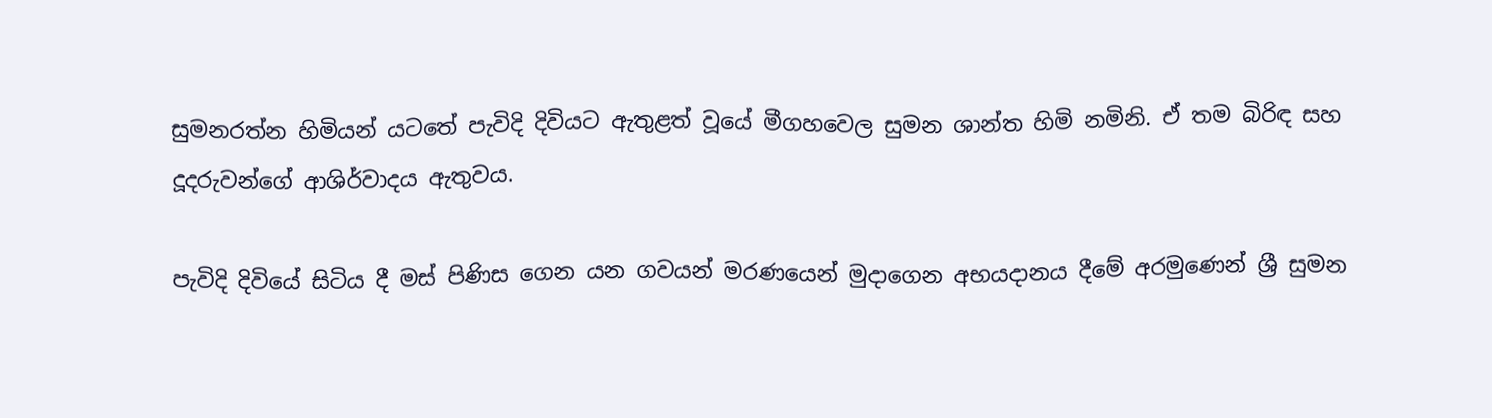සුමනරත්න හිමියන් යටතේ පැවිදි දිවියට ඇතුළත් වූයේ මීගහවෙල සුමන ශාන්ත හිමි නමිනි. ඒ තම බිරිඳ සහ දූදරුවන්ගේ ආශිර්වාදය ඇතුවය.

පැවිදි දිවියේ සිටිය දී මස් පිණිස ගෙන යන ගවයන් මරණයෙන් මුදාගෙන අභයදානය දීමේ අරමුණෙන් ශ්‍රී සුමන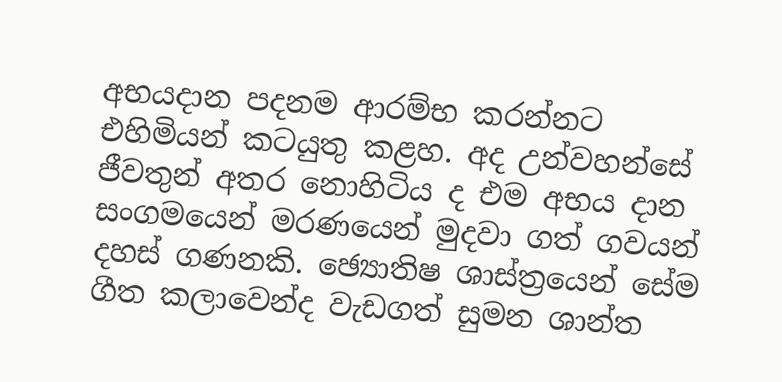අභයදාන පදනම ආරම්භ කරන්නට එහිමියන් කටයුතු කළහ. අද උන්වහන්සේ ජීවතුන් අතර නොහිටිය ද එම අභය දාන සංගමයෙන් මරණයෙන් මුදවා ගත් ගවයන් දහස් ගණනකි. ඡ්‍යොතිෂ ශාස්ත්‍රයෙන් සේම ගීත කලාවෙන්ද වැඩගත් සුමන ශාන්ත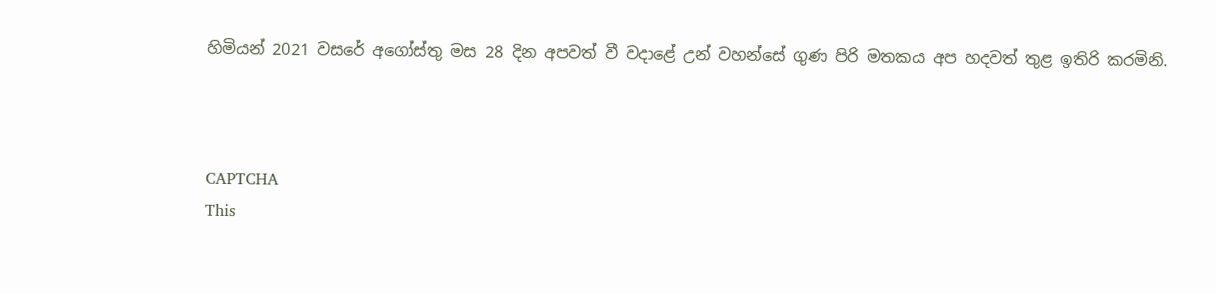හිමියන් 2021 වසරේ අගෝස්තු මස 28 දින අපවත් වී වදාළේ උන් වහන්සේ ගුණ පිරි මතකය අප හදවත් තුළ ඉතිරි කරමිනි.



CAPTCHA
This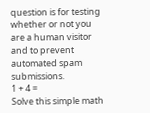question is for testing whether or not you are a human visitor and to prevent automated spam submissions.
1 + 4 =
Solve this simple math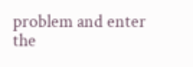problem and enter the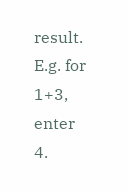result. E.g. for 1+3, enter 4.